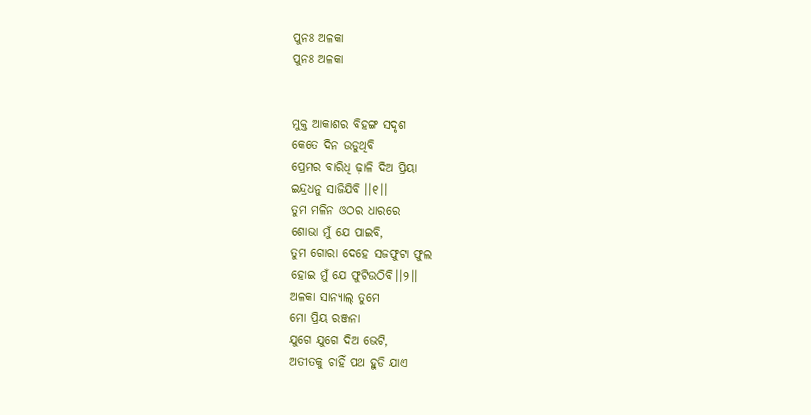ପୁନଃ ଅଳକା
ପୁନଃ ଅଳକା


ମୁକ୍ତ ଆକାଶର ବିହଙ୍ଗ ସଦୃଶ
କେତେ ଦିନ ଉଡୁଥିବି
ପ୍ରେମର ବାରିଧି ଢ଼ାଳି ଦିଅ ପ୍ରିୟା
ଇନ୍ଦ୍ରଧନୁ ସାଜିଯିବି ।।୧।।
ତୁମ ମଳିନ ଓଠର ଧାରରେ
ଶୋଭା ମୁଁ ଯେ ପାଇବି,
ତୁମ ଗୋରା ଦେହେ ସଜଫୁଟା ଫୁଲ
ହୋଇ ମୁଁ ଯେ ଫୁଟିଉଠିବି।।୨।।
ଅଳକା ସାନ୍ୟାଲ୍ ତୁମେ
ମୋ ପ୍ରିୟ ରଞ୍ଜନା
ଯୁଗେ ଯୁଗେ ଦିଅ ଭେଟି,
ଅତୀତକୁ ଚାହିଁ ପଥ ହୁଡି ଯାଏ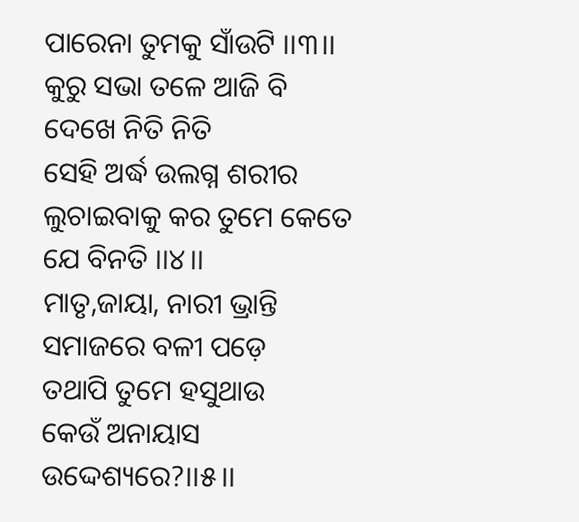ପାରେନା ତୁମକୁ ସାଁଉଟି ।।୩।।
କୁରୁ ସଭା ତଳେ ଆଜି ବି ଦେଖେ ନିତି ନିତି
ସେହି ଅର୍ଦ୍ଧ ଉଲଗ୍ନ ଶରୀର
ଲୁଚାଇବାକୁ କର ତୁମେ କେତେ ଯେ ବିନତି ।।୪।।
ମାତୃ,ଜାୟା, ନାରୀ ଭ୍ରାନ୍ତି
ସମାଜରେ ବଳୀ ପଡ଼େ
ତଥାପି ତୁମେ ହସୁଥାଉ
କେଉଁ ଅନାୟାସ ଉଦ୍ଦେଶ୍ୟରେ?।।୫।।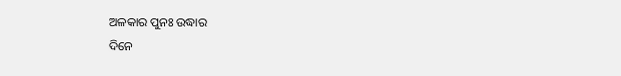ଅଳକାର ପୁନଃ ଉଦ୍ଧାର
ଦିନେ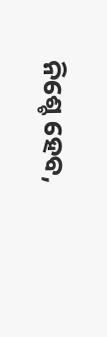ନିଶ୍ଚେ ହେବ,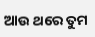ଆଉ ଥରେ ତୁମ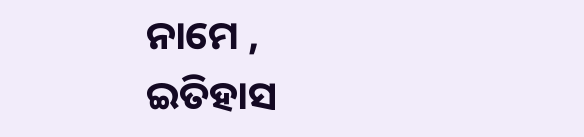ନାମେ ,
ଇତିହାସ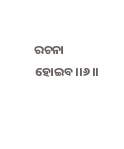ରଚନା ହୋଇବ।।୬।।